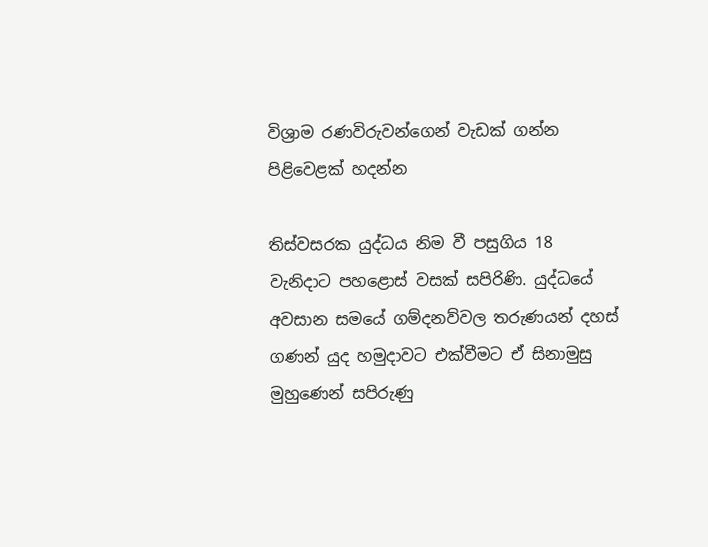විශ්‍රාම රණවිරුවන්ගෙන් වැඩක් ගන්න පිළිවෙළක් හදන්න

තිස්වසරක යුද්ධය නිම වී පසුගිය 18 වැනිදාට පහළොස් වසක් සපිරිණි. යුද්ධයේ අවසාන සමයේ ගම්දනව්වල තරුණයන් දහස් ගණන් යුද හමුදාවට එක්වීමට ඒ සිනාමුසු මුහුණෙන් සපිරුණු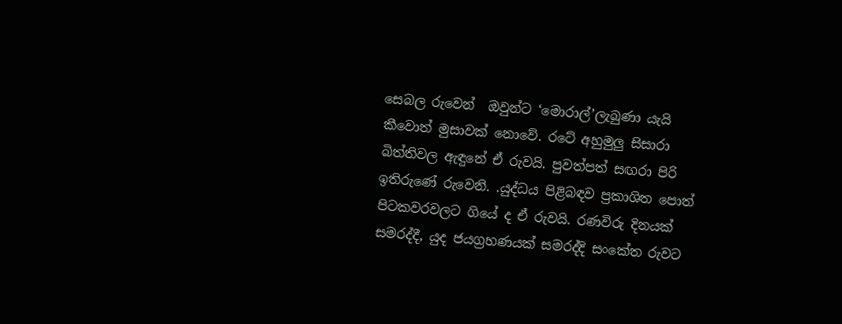සෙබල රුවෙන්  ඔවුන්ට ‘මොරාල්’ලැබුණා යැයි කීවොත් මුසාවක් නොවේ. රටේ අහුමුලු සිසාරා බිත්තිවල ඇඳුනේ ඒ රුවයි. පුවත්පත් සඟරා පිරි ඉතිරුණේ රුවෙනි. .යුද්ධය පිළිබඳව ප්‍රකාශිත පොත් පිටකවරවලට ගියේ ද ඒ රුවයි. රණවිරු දිනයක් සමරද්දී, යුද ජයග්‍රහණයක් සමරද්දි සංකේත රුවට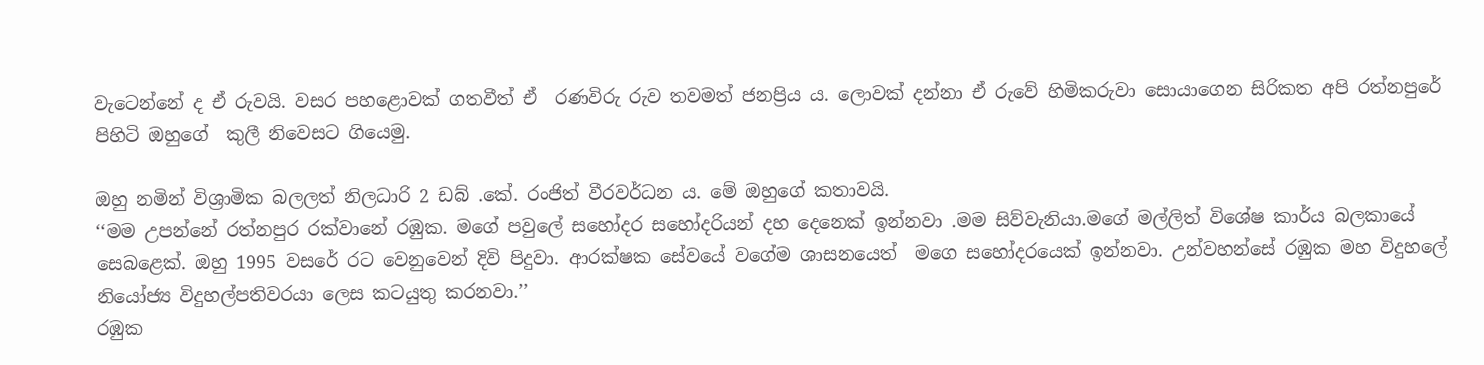වැටෙන්නේ ද ඒ රුවයි. වසර පහළොවක් ගතවීත් ඒ  රණවිරු රුව තවමත් ජනප්‍රිය ය. ලොවක් දන්නා ඒ රුවේ හිමිකරුවා සොයාගෙන සිරිකත අපි රත්නපුරේ පිහිටි ඔහුගේ  කුලී නිවෙසට ගියෙමු.

ඔහු නමින් විශ්‍රාමික බලලත් නිලධාරි 2 ඩබ් .කේ. රංජිත් වීරවර්ධන ය. මේ ඔහුගේ කතාවයි.
‘‘මම උපන්නේ රත්නපුර රක්වානේ රඹුක. මගේ පවුලේ සහෝදර සහෝදරියන් දහ දෙනෙක් ඉන්නවා .මම සිව්වැනියා.මගේ මල්ලිත් විශේෂ කාර්ය බලකායේ සෙබළෙක්. ඔහු 1995 වසරේ රට වෙනුවෙන් දිවි පිදුවා. ආරක්ෂක සේවයේ වගේම ශාසනයෙත්  මගෙ සහෝදරයෙක් ඉන්නවා. උන්වහන්සේ රඹුක මහ විදුහලේ නියෝජ්‍ය විදුහල්පතිවරයා ලෙස කටයුතු කරනවා.’’
රඹුක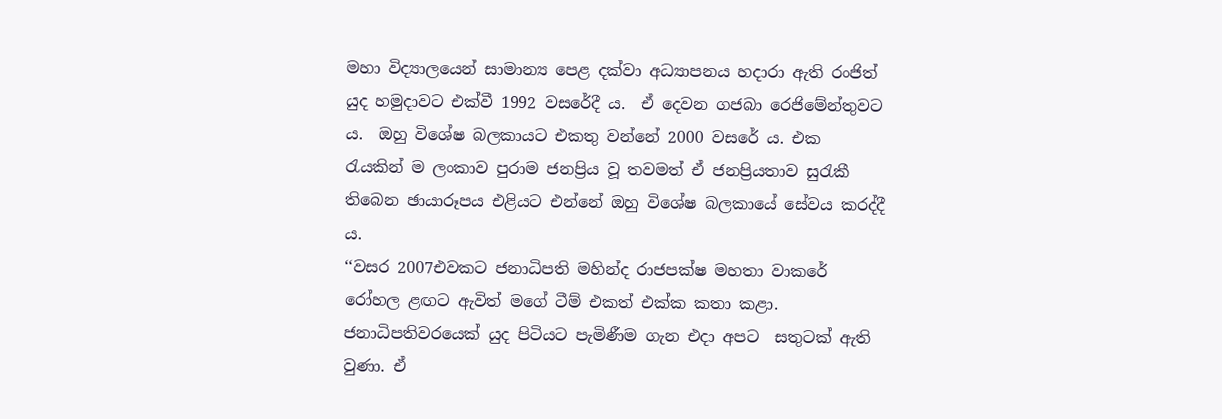මහා විද්‍යාලයෙන් සාමාන්‍ය පෙළ දක්වා අධ්‍යාපනය හදාරා ඇති රංජිත්  යුද හමුදාවට එක්වී 1992 වසරේදී ය.  ඒ දෙවන ගජබා රෙජිමේන්තුවට ය.  ඔහු විශේෂ බලකායට එකතු වන්නේ 2000 වසරේ ය. එක රැයකින් ම ලංකාව පුරාම ජනප්‍රිය වූ තවමත් ඒ ජනප්‍රියතාව සුරැකී තිබෙන ඡායාරූපය එළියට එන්නේ ඔහු විශේෂ බලකායේ සේවය කරද්දී ය.
‘‘වසර 2007එවකට ජනාධිපති මහින්ද රාජපක්ෂ මහතා වාකරේ රෝහල ළඟට ඇවිත් මගේ ටීම් එකත් එක්ක කතා කළා. ජනාධිපතිවරයෙක් යුද පිටියට පැමිණීම ගැන එදා අපට  සතුටක් ඇති වුණා. ඒ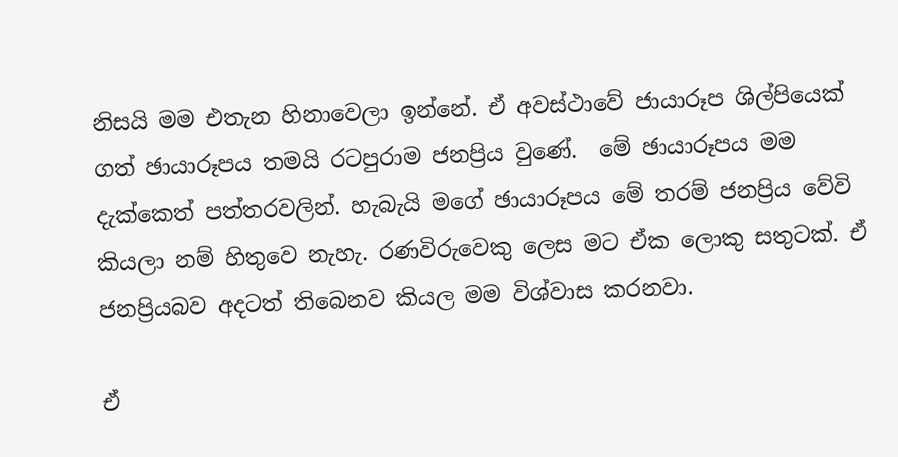නිසයි මම එතැන හිනාවෙලා ඉන්නේ. ඒ අවස්ථාවේ ජායාරූප ශිල්පියෙක් ගත් ඡායාරූපය තමයි රටපුරාම ජනප්‍රිය වුණේ.  මේ ඡායාරූපය මම දැක්කෙත් පත්තරවලින්. හැබැයි මගේ ඡායාරූපය මේ තරම් ජනප්‍රිය වේවි කියලා නම් හිතුවෙ නැහැ. රණවිරුවෙකු ලෙස මට ඒක ලොකු සතුටක්. ඒ ජනප්‍රියබව අදටත් තිබෙනව කියල මම විශ්වාස කරනවා.

ඒ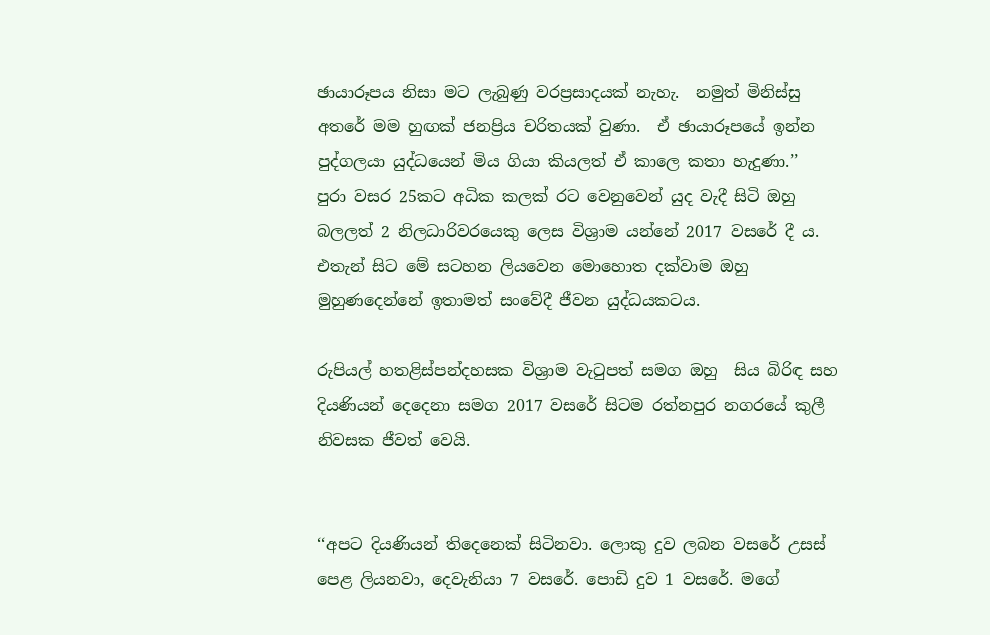ඡායාරූපය නිසා මට ලැබුණු වරප්‍රසාදයක් නැහැ.  නමුත් මිනිස්සු අතරේ මම හුඟක් ජනප්‍රිය චරිතයක් වුණා.  ඒ ඡායාරූපයේ ඉන්න  පුද්ගලයා යුද්ධයෙන් මිය ගියා කියලත් ඒ කාලෙ කතා හැදුණා.’’
පුරා වසර 25කට අධික කලක් රට වෙනුවෙන් යුද වැදී සිටි ඔහු බලලත් 2 නිලධාරිවරයෙකු ලෙස විශ්‍රාම යන්නේ 2017 වසරේ දී ය. එතැන් සිට මේ සටහන ලියවෙන මොහොත දක්වාම ඔහු මුහුණදෙන්නේ ඉතාමත් සංවේදී ජීවන යුද්ධයකටය.

රුපියල් හතළිස්පන්දහසක විශ්‍රාම වැටුපත් සමග ඔහු  සිය බිරිඳ සහ දියණියන් දෙදෙනා සමග 2017 වසරේ සිටම රත්නපුර නගරයේ කුලී නිවසක ජීවත් වෙයි.


‘‘අපට දියණියන් තිදෙනෙක් සිටිනවා. ලොකු දුව ලබන වසරේ උසස් පෙළ ලියනවා, දෙවැනියා 7 වසරේ. පොඩි දුව 1 වසරේ. මගේ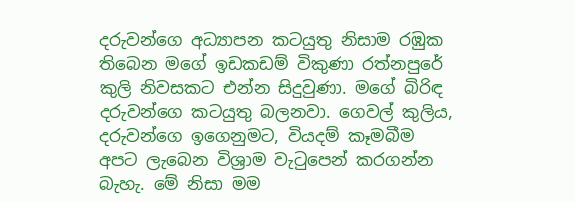දරුවන්ගෙ අධ්‍යාපන කටයුතු නිසාම රඹුක තිබෙන මගේ ඉඩකඩම් විකුණා රත්නපුරේ කුලි නිවසකට එන්න සිදුවුණා. මගේ බිරිඳ දරුවන්ගෙ කටයුතු බලනවා. ගෙවල් කුලිය, දරුවන්ගෙ ඉගෙනුමට, වියදම් කෑමබීම අපට ලැබෙන විශ්‍රාම වැටුපෙන් කරගන්න බැහැ. මේ නිසා මම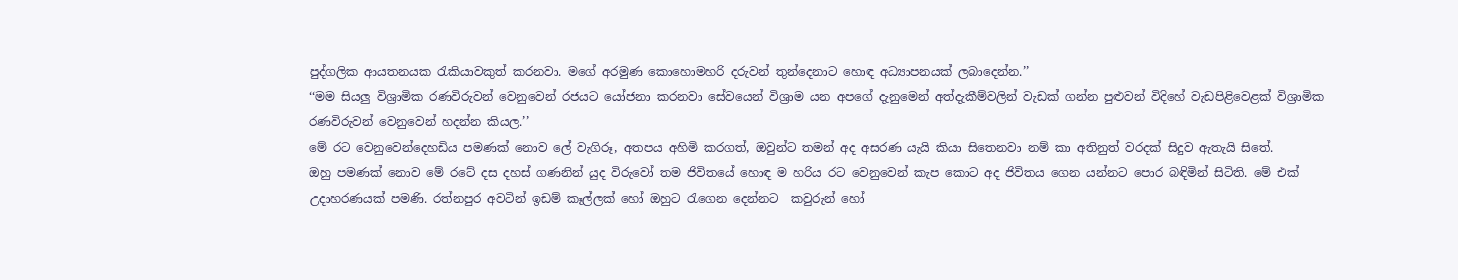පුද්ගලික ආයතනයක රැකියාවකුත් කරනවා. මගේ අරමුණ කොහොමහරි දරුවන් තුන්දෙනාට හොඳ අධ්‍යාපනයක් ලබාදෙන්න.’’
‘‘මම සියලු විශ්‍රාමික රණවිරුවන් වෙනුවෙන් රජයට යෝජනා කරනවා සේවයෙන් විශ්‍රාම යන අපගේ දැනුමෙන් අත්දැකීම්වලින් වැඩක් ගන්න පුළුවන් විදිහේ වැඩපිළිවෙළක් විශ්‍රාමික රණවිරුවන් වෙනුවෙන් හදන්න කියල.’’
මේ රට වෙනුවෙන්දෙහඩිය පමණක් නොව ලේ වැගිරූ, අතපය අහිමි කරගත්, ඔවුන්ට තමන් අද අසරණ යැයි කියා සිතෙනවා නම් කා අතිනුත් වරදක් සිදුව ඇතැයි සිතේ.
ඔහු පමණක් නොව මේ රටේ දස දහස් ගණනින් යුද විරුවෝ තම ජිවිතයේ හොඳ ම හරිය රට වෙනුවෙන් කැප කොට අද ජිවිතය ගෙන යන්නට පොර බඳිමින් සිටිති. මේ එක් උදාහරණයක් පමණි. රත්නපුර අවටින් ඉඩම් කෑල්ලක් හෝ ඔහුට රැගෙන දෙන්නට  කවුරුන් හෝ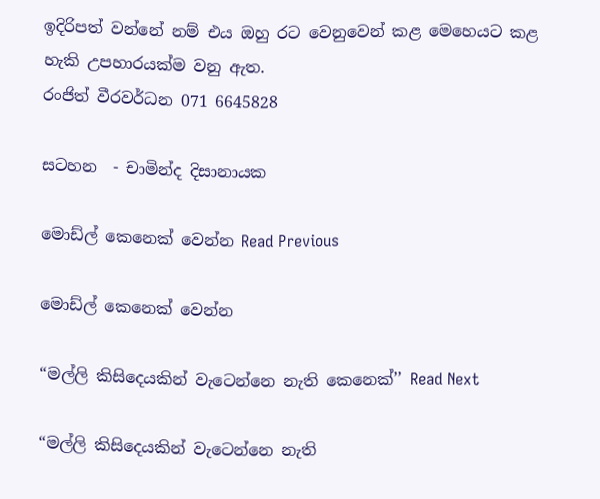ඉදිරිපත් වන්නේ නම් එය ඔහු රට වෙනුවෙන් කළ මෙහෙයට කළ හැකි උපහාරයක්ම වනු ඇත.
රංජිත් වීරවර්ධන 071 6645828

සටහන  - චාමින්ද දිසානායක

මොඩ්ල් කෙනෙක් වෙන්න Read Previous

මොඩ්ල් කෙනෙක් වෙන්න

“මල්ලි කිසිදෙයකින් වැටෙන්නෙ නැති කෙනෙක්’’ Read Next

“මල්ලි කිසිදෙයකින් වැටෙන්නෙ නැති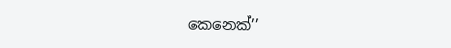කෙනෙක්’’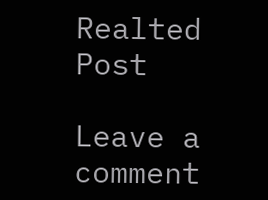Realted Post

Leave a comment